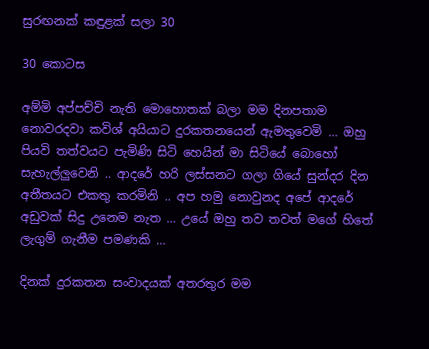සුරඟනක් කඳුළක් සලා 30

30 කොටස

අම්මි අප්පච්චි නැති මොහොතක් බලා මම දිනපතාම නොවරදවා කවිශ් අයියාට දුරකතනයෙන් ඇමතුවෙමි … ඔහු පියවි තත්වයට පැමිණි සිටි හෙයින් මා සිටියේ බොහෝ සැහැල්ලුවෙනි .. ආදරේ හරි ලස්සනට ගලා ගියේ සුන්දර දින අතීතයට එකතු කරමිනි .. අප හමු නොවුනද අපේ ආදරේ අඩුවක් සිදු උනෙම නැත … උයේ ඔහු තව තවත් මගේ හිතේ ලැගුම් ගැනීම පමණකි …

දිනක් දුරකතන සංවාදයක් අතරතුර මම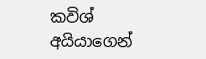කවිශ් අයියාගෙන්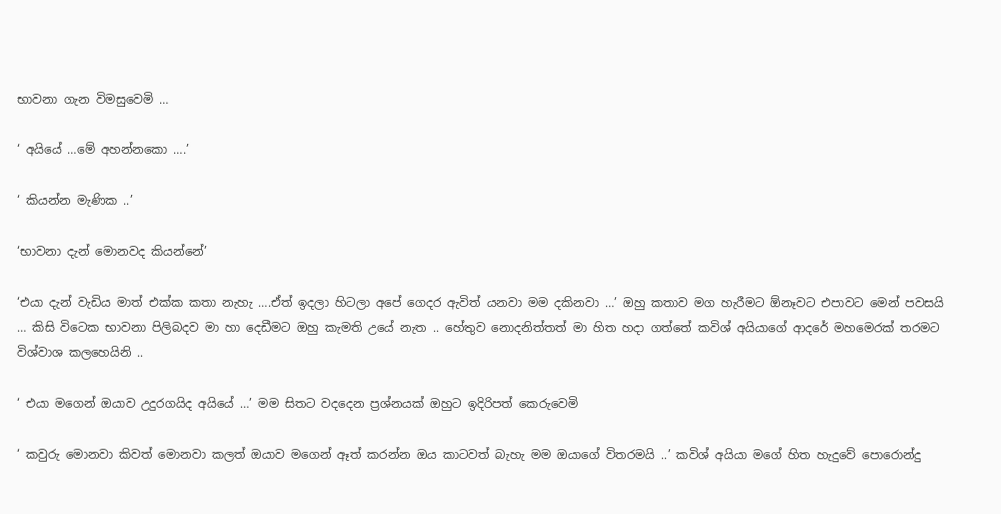භාවනා ගැන විමසුවෙමි …

‘ අයියේ …මේ අහන්නකො ….’

‘ කියන්න මැණික ..’

‘භාවනා දැන් මොනවද කියන්නේ’

‘එයා දැන් වැඩිය මාත් එක්ක කතා නැහැ ….ඒත් ඉදලා හිටලා අපේ ගෙදර ඇවිත් යනවා මම දකිනවා …’ ඔහු කතාව මග හැරීමට ඕනෑවට එපාවට මෙන් පවසයි … කිසි විටෙක භාවනා පිලිබදව මා හා දෙඩීමට ඔහු කැමති උයේ නැත .. හේතුව නොදනිත්තත් මා හිත හදා ගත්තේ කවිශ් අයියාගේ ආදරේ මහමෙරක් තරමට විශ්වාශ කලහෙයිනි ..

‘ එයා මගෙන් ඔයාව උදුරගයිද අයියේ …’ මම සිතට වදදෙන ප්‍රශ්නයක් ඔහුට ඉදිරිපත් කෙරුවෙමි

‘ කවුරු මොනවා කිවත් මොනවා කලත් ඔයාව මගෙන් ඈත් කරන්න ඔය කාටවත් බැහැ මම ඔයාගේ විතරමයි ..’ කවිශ් අයියා මගේ හිත හැදුවේ පොරොන්දු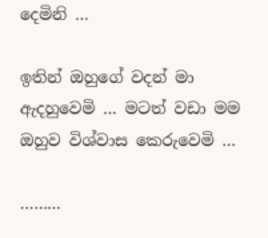දෙමිනි …

ඉතින් ඔහුගේ වදන් මා ඇදහුවෙමි … මටත් වඩා මම ඔහුව විශ්වාස කෙරුවෙමි …

………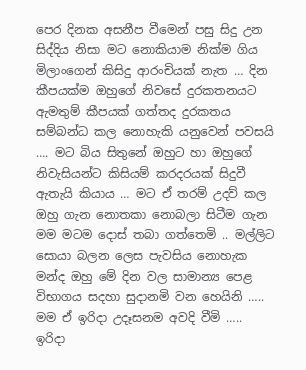පෙර දිනක අසනීප වීමෙන් පසු සිදු උන සිද්දිය නිසා මට නොකියාම නික්ම ගිය මිලාංගෙන් කිසිදු ආරංචියක් නැත … දින කීපයක්ම ඔහුගේ නිවසේ දුරකතනයට ඇමතුම් කීපයක් ගත්තද දුරකතය සම්බන්ධ කල නොහැකි යනුවෙන් පවසයි …. මට බිය සිතුනේ ඔහුට හා ඔහුගේ නිවැසියන්ට කිසියම් කරදරයක් සිදුවී ඇතැයි කියාය … මට ඒ තරම් උදව් කල ඔහු ගැන නොතකා නොබලා සිටීම ගැන මම මටම දොස් තබා ගත්තෙමි .. මල්ලිට සොයා බලන ලෙස පැවසිය නොහැක මන්ද ඔහු මේ දින වල සාමාන්‍ය පෙළ විභාගය සදහා සුදානමි වන හෙයිනි ….. මම ඒ ඉරිදා උදෑසනම අවදි වීමි ….. ඉරිදා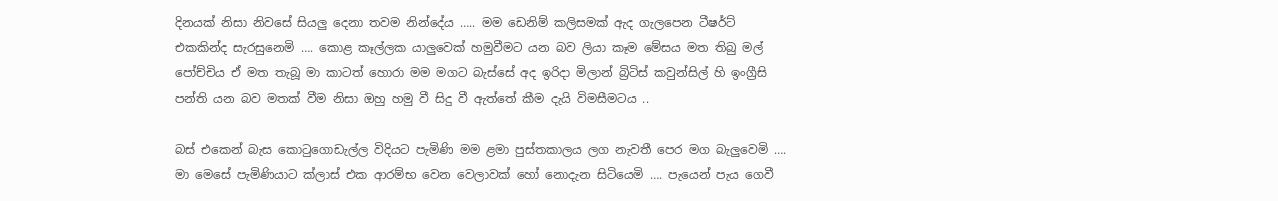දිනයක් නිසා නිවසේ සියලු දෙනා තවම නින්දේය ….. මම ඩෙනිම් කලිසමක් ඇද ගැලපෙන ටීෂර්ට් එකකින්ද සැරසුනෙමි …. කොළ කෑල්ලක යාලුවෙක් හමුවීමට යන බව ලියා කෑම මේසය මත තිබු මල් පෝච්චිය ඒ මත තැබූ මා කාටත් හොරා මම මගට බැස්සේ අද ඉරිදා මිලාන් බ්‍රිටිස් කවුන්සිල් හි ඉංග්‍රීසි පන්ති යන බව මතක් වීම නිසා ඔහු හමු වී සිදු වී ඇත්තේ කීම දැයි විමසීමටය ..

බස් එකෙන් බැස කොටුගොඩැල්ල විදියට පැමිණි මම ළමා පුස්තකාලය ලග නැවතී පෙර මග බැලුවෙමි …. මා මෙසේ පැමිණියාට ක්ලාස් එක ආරම්භ වෙන වෙලාවක් හෝ නොදැන සිටියෙමි …. පැයෙන් පැය ගෙවී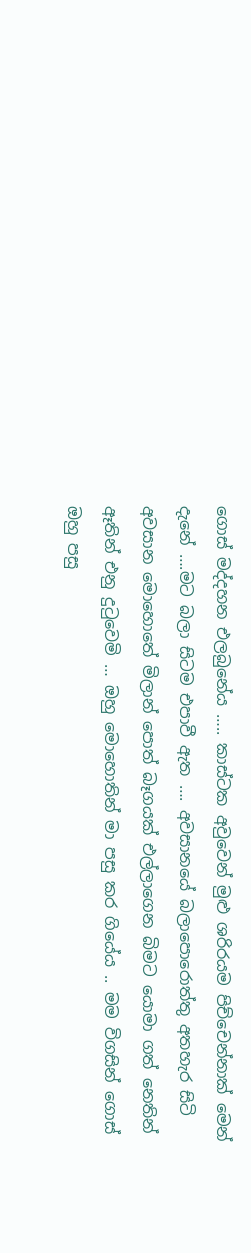ගොස් මද්දහන එලබුනේය ….. කාස්ටක අවුවෙන් මුළු ශරිරයම පිච්චෙන්නාක් මෙන් දැනේ ….මට බලා සිටම එපාවී ඇත …. අවසානයේ බලාපොරොත්තු අතහැර සිටි අවසාන මොහොතේ මිලාන් පොත් බෑගයක් එල්ලාගෙන බිමට යොමා ගත් නෙතින් ඈතින් එනු දුටුවෙමි … ඔහු මොහොතින් මා පසු කර ගියේය .. මම විගසින් ගොස් ඔහු පසු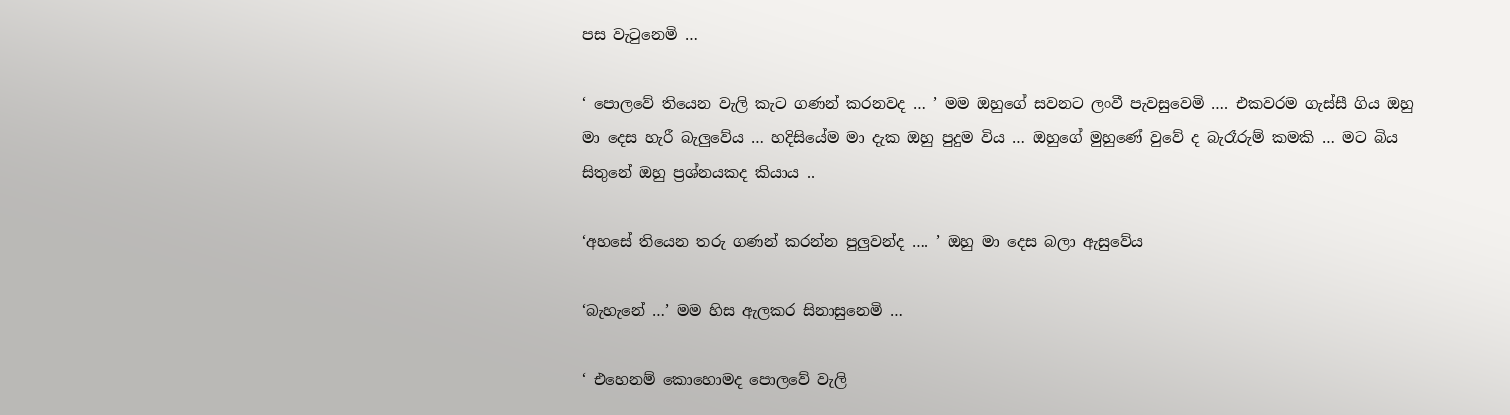පස වැටුනෙමි …

‘ පොලවේ තියෙන වැලි කැට ගණන් කරනවද … ’ මම ඔහුගේ සවනට ලංවී පැවසුවෙමි …. එකවරම ගැස්සී ගිය ඔහු මා දෙස හැරී බැලුවේය … හදිසියේම මා දැක ඔහු පුදුම විය … ඔහුගේ මුහුණේ වුවේ ද බැරෑරුම් කමකි … මට බිය සිතුනේ ඔහු ප්‍රශ්නයකද කියාය ..

‘අහසේ තියෙන තරු ගණන් කරන්න පුලුවන්ද …. ’ ඔහු මා දෙස බලා ඇසුවේය

‘බැහැනේ …’ මම හිස ඇලකර සිනාසුනෙමි …

‘ එහෙනම් කොහොමද පොලවේ වැලි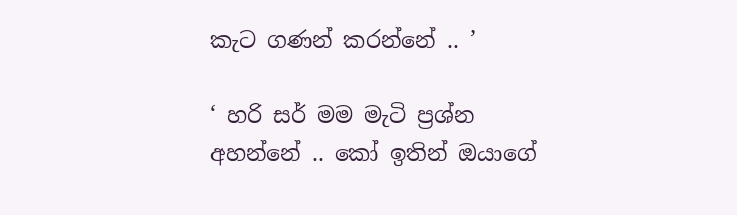කැට ගණන් කරන්නේ .. ’

‘ හරි සර් මම මැටි ප්‍රශ්න අහන්නේ .. කෝ ඉතින් ඔයාගේ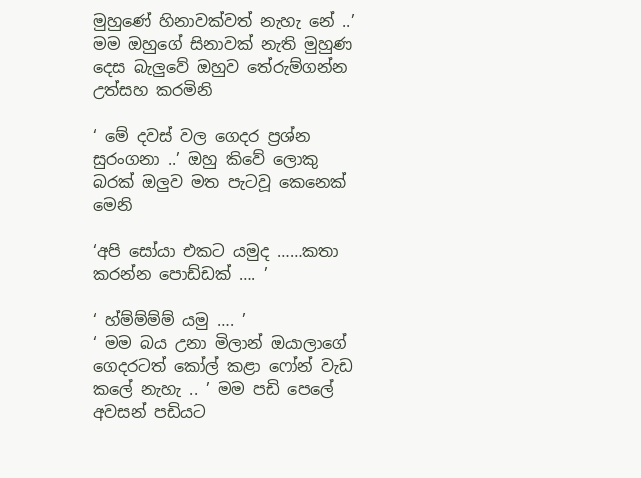මුහුණේ හිනාවක්වත් නැහැ නේ ..’ මම ඔහුගේ සිනාවක් නැති මුහුණ දෙස බැලුවේ ඔහුව තේරුම්ගන්න උත්සහ කරමිනි

‘ මේ දවස් වල ගෙදර ප්‍රශ්න සුරංගනා ..’ ඔහු කිවේ ලොකු බරක් ඔලුව මත පැටවූ කෙනෙක් මෙනි

‘අපි සෝයා එකට යමුද ……කතා කරන්න පොඩ්ඩක් …. ’

‘ හ්ම්ම්ම්ම් යමු …. ’
‘ මම බය උනා මිලාන් ඔයාලාගේ ගෙදරටත් කෝල් කළා ෆෝන් වැඩ කලේ නැහැ .. ’ මම පඩි පෙලේ අවසන් පඩියට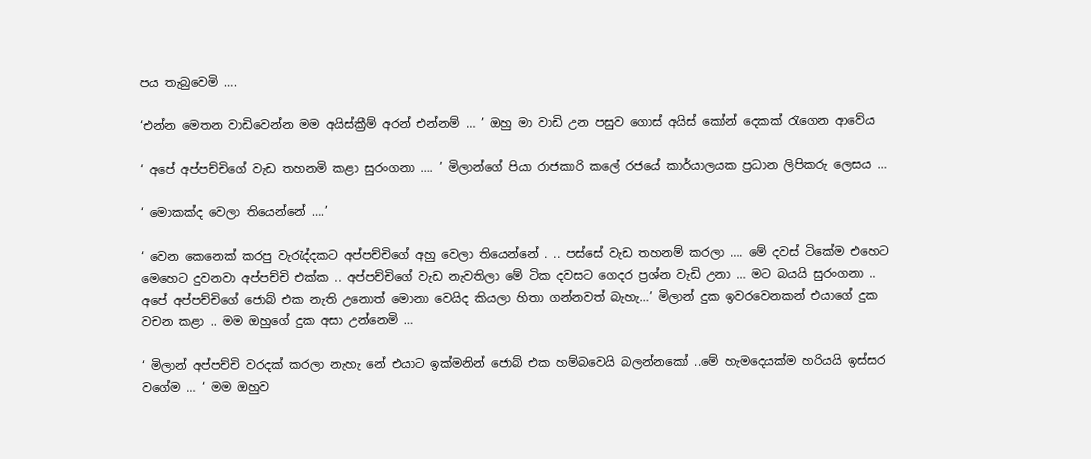පය තැබුවෙමි ….

‘එන්න මෙතන වාඩිවෙන්න මම අයිස්ක්‍රීම් අරන් එන්නම් … ’ ඔහු මා වාඩි උන පසුව ගොස් අයිස් කෝන් දෙකක් රැගෙන ආවේය

‘ අපේ අප්පච්චිගේ වැඩ තහනමි කළා සුරංගනා …. ’ මිලාන්ගේ පියා රාජකාරි කලේ රජයේ කාර්යාලයක ප්‍රධාන ලිපිකරු ලෙසය …

‘ මොකක්ද වෙලා තියෙන්නේ ….’

‘ වෙන කෙනෙක් කරපු වැරැද්දකට අප්පච්චිගේ අහු වෙලා තියෙන්නේ . .. පස්සේ වැඩ තහනම් කරලා …. මේ දවස් ටිකේම එහෙට මෙහෙට දුවනවා අප්පච්චි එක්ක .. අප්පච්චිගේ වැඩ නැවතිලා මේ ටික දවසට ගෙදර ප්‍රශ්න වැඩි උනා … මට බයයි සුරංගනා .. අපේ අප්පච්චිගේ ජොබ් එක නැති උනොත් මොනා වෙයිද කියලා හිතා ගන්නවත් බැහැ…’ මිලාන් දුක ඉවරවෙනකන් එයාගේ දුක වචන කළා .. මම ඔහුගේ දුක අසා උන්නෙමි …

‘ මිලාන් අප්පච්චි වරදක් කරලා නැහැ නේ එයාට ඉක්මනින් ජොබ් එක හම්බවෙයි බලන්නකෝ ..මේ හැමදෙයක්ම හරියයි ඉස්සර වගේම … ‘ මම ඔහුව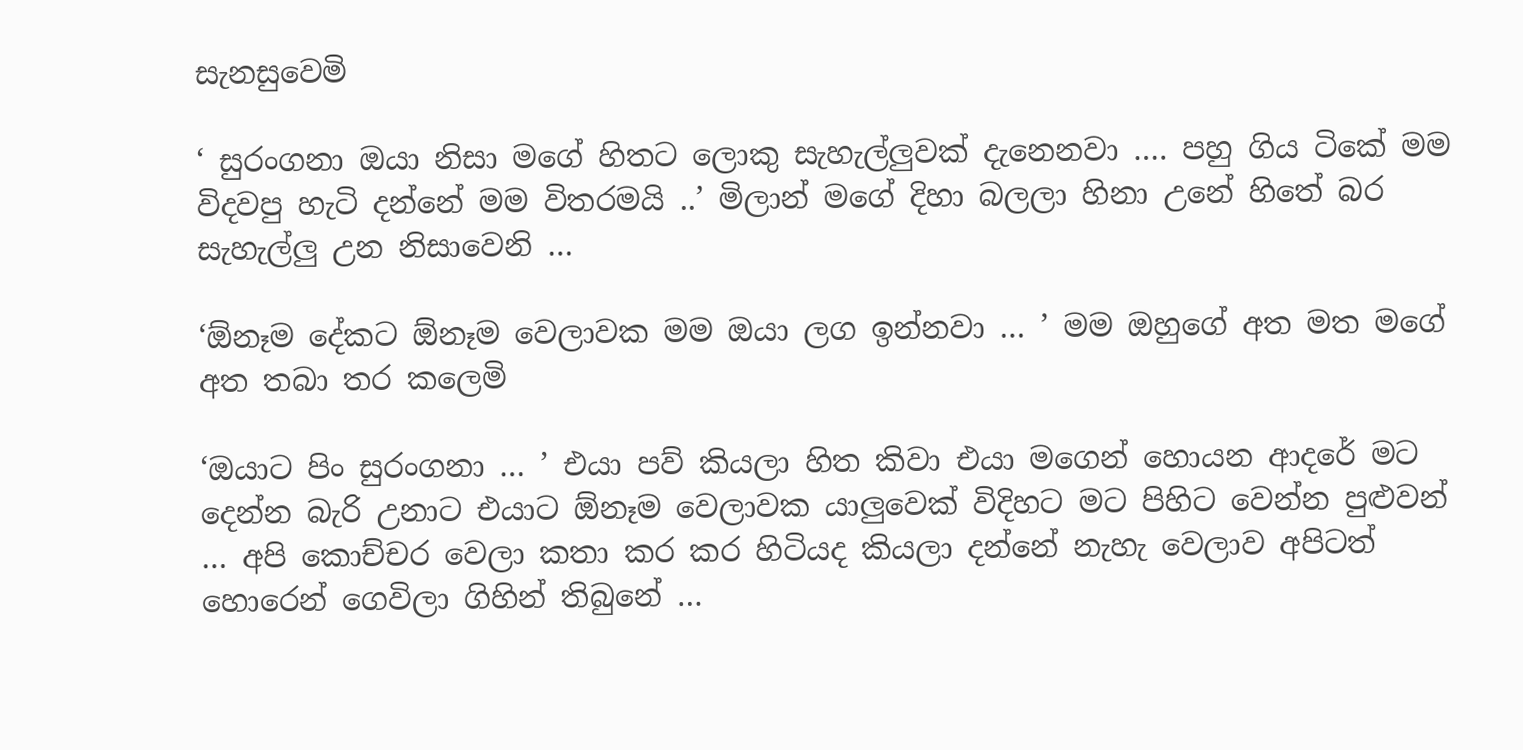සැනසුවෙමි

‘ සුරංගනා ඔයා නිසා මගේ හිතට ලොකු සැහැල්ලුවක් දැනෙනවා …. පහු ගිය ටිකේ මම විදවපු හැටි දන්නේ මම විතරමයි ..’ මිලාන් මගේ දිහා බලලා හිනා උනේ හිතේ බර සැහැල්ලු උන නිසාවෙනි …

‘ඕනෑම දේකට ඕනෑම වෙලාවක මම ඔයා ලග ඉන්නවා … ’ මම ඔහුගේ අත මත මගේ අත තබා තර කලෙමි

‘ඔයාට පිං සුරංගනා … ’ එයා පව් කියලා හිත කිවා එයා මගෙන් හොයන ආදරේ මට දෙන්න බැරි උනාට එයාට ඕනෑම වෙලාවක යාලුවෙක් විදිහට මට පිහිට වෙන්න පුළුවන් … අපි කොච්චර වෙලා කතා කර කර හිටියද කියලා දන්නේ නැහැ වෙලාව අපිටත් හොරෙන් ගෙවිලා ගිහින් තිබුනේ …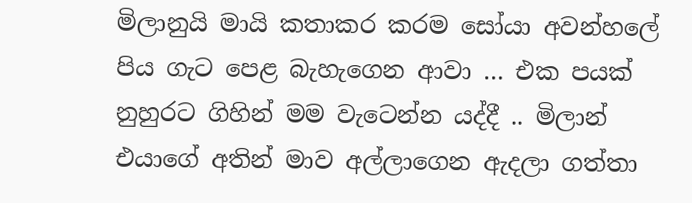මිලානුයි මායි කතාකර කරම සෝයා අවන්හලේ පිය ගැට පෙළ බැහැගෙන ආවා … එක පයක් නුහුරට ගිහින් මම වැටෙන්න යද්දී .. මිලාන් එයාගේ අතින් මාව අල්ලාගෙන ඇදලා ගත්තා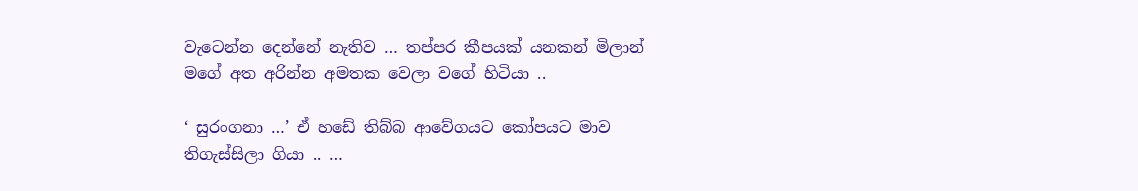වැටෙන්න දෙන්නේ නැතිව … තප්පර කීපයක් යනකන් මිලාන් මගේ අත අරින්න අමතක වෙලා වගේ හිටියා ..

‘ සුරංගනා …’ ඒ හඩේ තිබ්බ ආවේගයට කෝපයට මාව තිගැස්සිලා ගියා .. …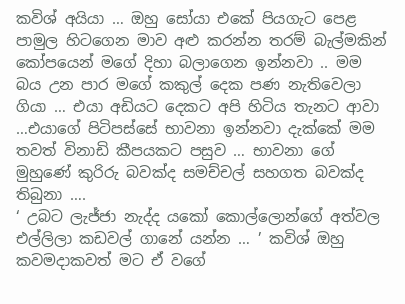කවිශ් අයියා … ඔහු සෝයා එකේ පියගැට පෙළ පාමුල හිටගෙන මාව අළු කරන්න තරම් බැල්මකින් කෝපයෙන් මගේ දිහා බලාගෙන ඉන්නවා .. මම බය උන පාර මගේ කකුල් දෙක පණ නැතිවෙලා ගියා … එයා අඩියට දෙකට අපි හිටිය තැනට ආවා …එයාගේ පිටිපස්සේ භාවනා ඉන්නවා දැක්කේ මම තවත් විනාඩි කීපයකට පසුව … භාවනා ගේ මුහුණේ කුරිරු බවක්ද සමච්චල් සහගත බවක්ද තිබුනා ….
‘ උබට ලැජ්ජා නැද්ද යකෝ කොල්ලොන්ගේ අත්වල එල්ලිලා කඩවල් ගානේ යන්න … ’ කවිශ් ඔහු කවමදාකවත් මට ඒ වගේ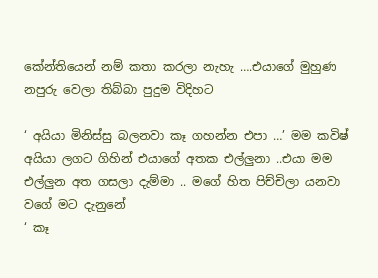කේන්තියෙන් නම් කතා කරලා නැහැ ….එයාගේ මුහුණ නපුරු වෙලා තිබ්බා පුදුම විදිහට

‘ අයියා මිනිස්සු බලනවා කෑ ගහන්න එපා …’ මම කවිෂ් අයියා ලගට ගිහින් එයාගේ අතක එල්ලුනා ..එයා මම එල්ලුන අත ගසලා දැම්මා .. මගේ හිත පිච්චිලා යනවා වගේ මට දැනුනේ
‘ කෑ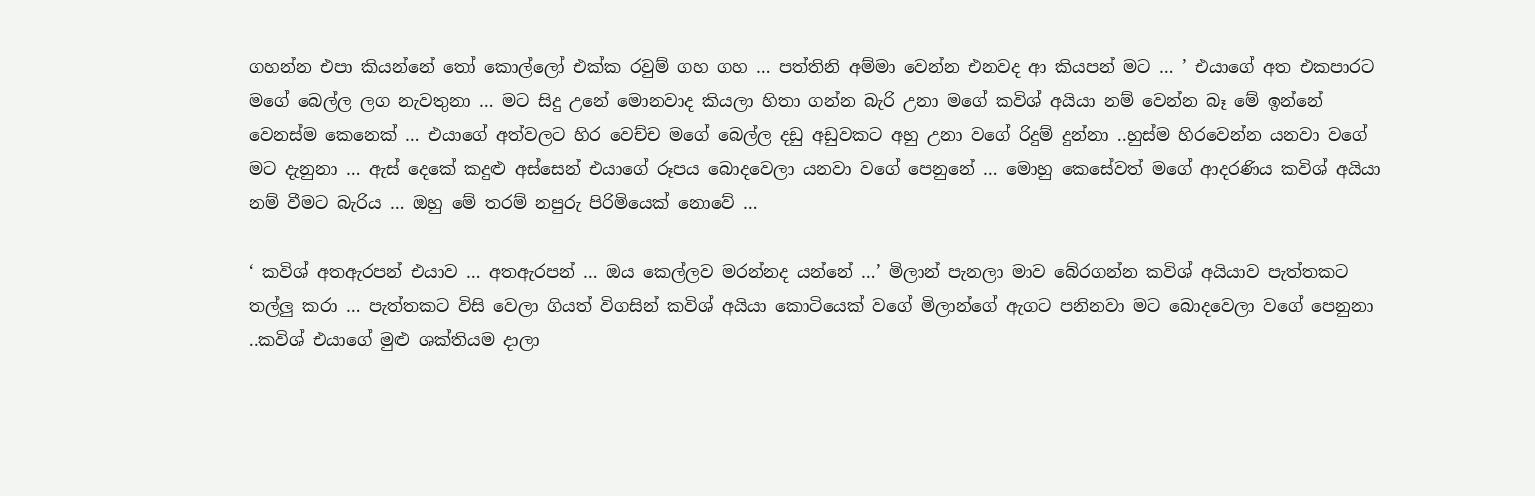ගහන්න එපා කියන්නේ තෝ කොල්ලෝ එක්ක රවුම් ගහ ගහ … පත්තිනි අම්මා වෙන්න එනවද ආ කියපන් මට … ’ එයාගේ අත එකපාරට මගේ බෙල්ල ලග නැවතුනා … මට සිදු උනේ මොනවාද කියලා හිතා ගන්න බැරි උනා මගේ කවිශ් අයියා නම් වෙන්න බෑ මේ ඉන්නේ වෙනස්ම කෙනෙක් … එයාගේ අත්වලට හිර වෙච්ච මගේ බෙල්ල දඩු අඩුවකට අහු උනා වගේ රිදුම් දුන්නා ..හුස්ම හිරවෙන්න යනවා වගේ මට දැනුනා … ඇස් දෙකේ කදුළු අස්සෙන් එයාගේ රූපය බොදවෙලා යනවා වගේ පෙනුනේ … මොහු කෙසේවත් මගේ ආදරණිය කවිශ් අයියා නම් වීමට බැරිය … ඔහු මේ තරම් නපුරු පිරිමියෙක් නොවේ …

‘ කවිශ් අතඇරපන් එයාව … අතඇරපන් … ඔය කෙල්ලව මරන්නද යන්නේ …’ මිලාන් පැනලා මාව බේරගන්න කවිශ් අයියාව පැත්තකට තල්ලු කරා … පැත්තකට විසි වෙලා ගියත් විගසින් කවිශ් අයියා කොටියෙක් වගේ මිලාන්ගේ ඇගට පනිනවා මට බොදවෙලා වගේ පෙනුනා ..කවිශ් එයාගේ මුළු ශක්තියම දාලා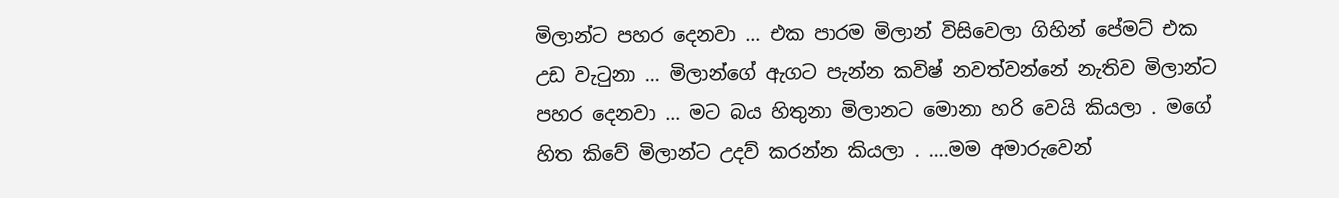මිලාන්ට පහර දෙනවා … එක පාරම මිලාන් විසිවෙලා ගිහින් පේමට් එක උඩ වැටුනා … මිලාන්ගේ ඇගට පැන්න කවිෂ් නවත්වන්නේ නැතිව මිලාන්ට පහර දෙනවා … මට බය හිතුනා මිලානට මොනා හරි වෙයි කියලා . මගේ හිත කිවේ මිලාන්ට උදව් කරන්න කියලා . ….මම අමාරුවෙන්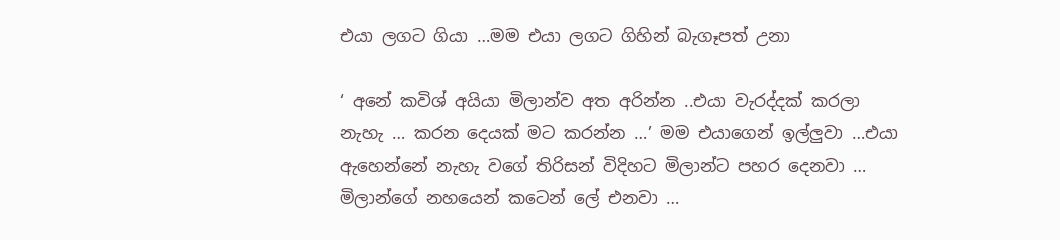එයා ලගට ගියා …මම එයා ලගට ගිහින් බැගෑපත් උනා

‘ අනේ කවිශ් අයියා මිලාන්ව අත අරින්න ..එයා වැරද්දක් කරලා නැහැ … කරන දෙයක් මට කරන්න …’ මම එයාගෙන් ඉල්ලුවා …එයා ඇහෙන්නේ නැහැ වගේ තිරිසන් විදිහට මිලාන්ට පහර දෙනවා … මිලාන්ගේ නහයෙන් කටෙන් ලේ එනවා …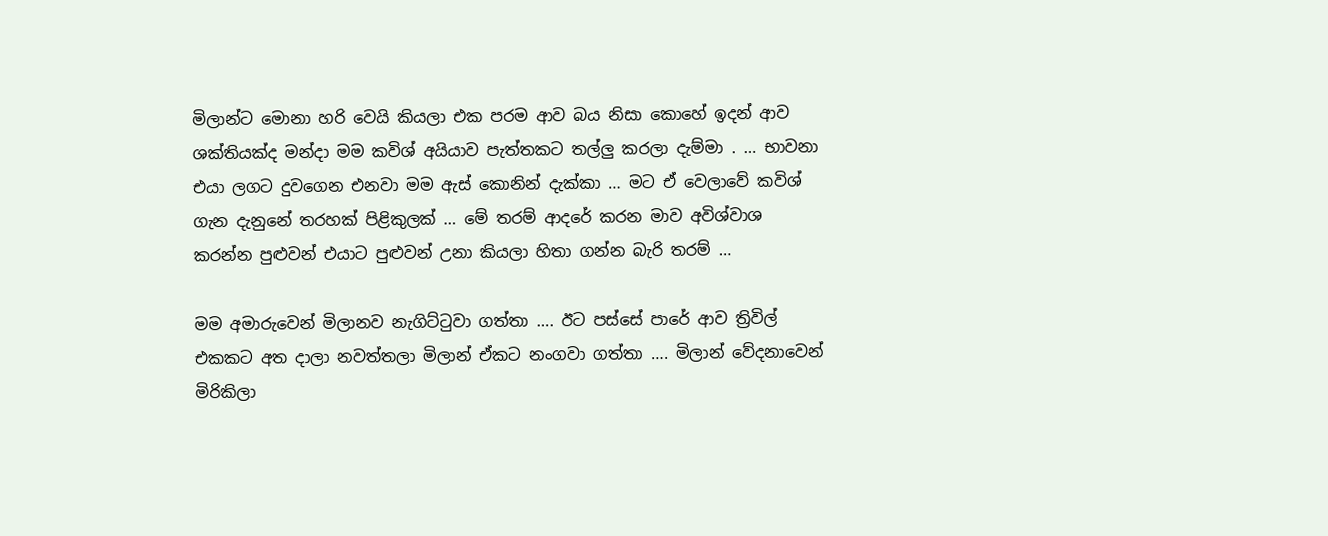මිලාන්ට මොනා හරි වෙයි කියලා එක පරම ආව බය නිසා කොහේ ඉදන් ආව ශක්තියක්ද මන්දා මම කවිශ් අයියාව පැත්තකට තල්ලු කරලා දැම්මා . … භාවනා එයා ලගට දුවගෙන එනවා මම ඇස් කොනින් දැක්කා … මට ඒ වෙලාවේ කවිශ් ගැන දැනුනේ තරහක් පිළිකුලක් … මේ තරම් ආදරේ කරන මාව අවිශ්වාශ කරන්න පුළුවන් එයාට පුළුවන් උනා කියලා හිතා ගන්න බැරි තරම් …

මම අමාරුවෙන් මිලානව නැගිට්ටුවා ගත්තා …. ඊට පස්සේ පාරේ ආව ත්‍රිවිල් එකකට අත දාලා නවත්තලා මිලාන් ඒකට නංගවා ගත්තා …. මිලාන් වේදනාවෙන් මිරිකිලා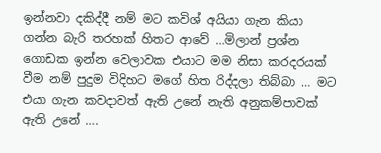ඉන්නවා දකිද්දී නම් මට කවිශ් අයියා ගැන කියා ගන්න බැරි තරහක් හිතට ආවේ …මිලාන් ප්‍රශ්න ගොඩක ඉන්න වෙලාවක එයාට මම නිසා කරදරයක් වීම නම් පුදුම විදිහට මගේ හිත රිද්දලා තිබ්බා … මට එයා ගැන කවදාවත් ඇති උනේ නැති අනුකම්පාවක් ඇති උනේ ….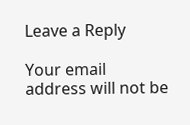Leave a Reply

Your email address will not be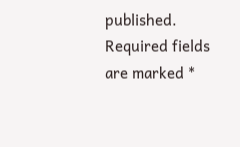published. Required fields are marked *